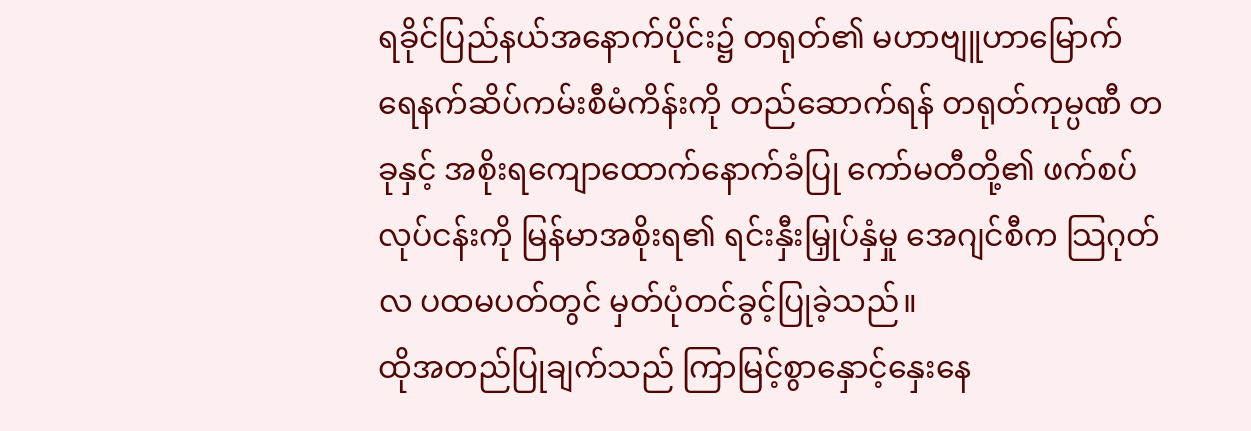ရခိုင်ပြည်နယ်အနောက်ပိုင်း၌ တရုတ်၏ မဟာဗျူဟာမြောက် ရေနက်ဆိပ်ကမ်းစီမံကိန်းကို တည်ဆောက်ရန် တရုတ်ကုမ္ပဏီ တခုနှင့် အစိုးရကျောထောက်နောက်ခံပြု ကော်မတီတို့၏ ဖက်စပ်လုပ်ငန်းကို မြန်မာအစိုးရ၏ ရင်းနှီးမြှုပ်နှံမှု အေဂျင်စီက သြဂုတ်လ ပထမပတ်တွင် မှတ်ပုံတင်ခွင့်ပြုခဲ့သည်။
ထိုအတည်ပြုချက်သည် ကြာမြင့်စွာနှောင့်နှေးနေ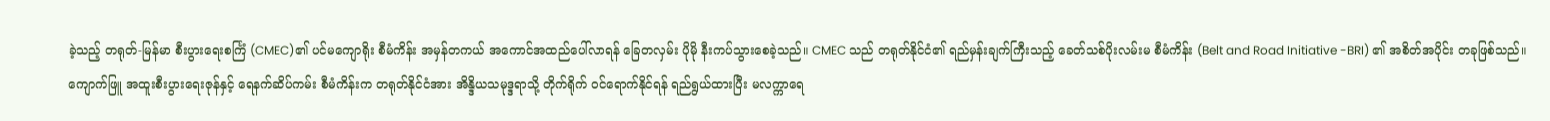ခဲ့သည့် တရုတ်-မြန်မာ စီးပွားရေးစင်္ကြံ (CMEC)၏ ပင်မကျောရိုး စီမံကိန်း အမှန်တကယ် အကောင်အထည်ပေါ်လာရန် ခြေတလှမ်း ပိုမို နီးကပ်သွားစေခဲ့သည်။ CMEC သည် တရုတ်နိုင်ငံ၏ ရည်မှန်းချက်ကြီးသည့် ခေတ်သစ်ပိုးလမ်းမ စီမံကိန်း (Belt and Road Initiative -BRI) ၏ အစိတ်အပိုင်း တခုဖြစ်သည်။
ကျောက်ဖြူ အထူးစီးပွားရေးဇုန်နှင့် ရေနက်ဆိပ်ကမ်း စီမံကိန်းက တရုတ်နိုင်ငံအား အိန္ဒိယသမုဒ္ဒရာသို့ တိုက်ရိုက် ဝင်ရောက်နိုင်ရန် ရည်ရွယ်ထားပြီး မလက္ကာရေ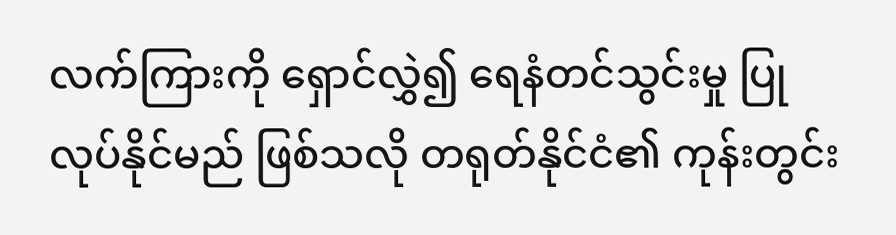လက်ကြားကို ရှောင်လွှဲ၍ ရေနံတင်သွင်းမှု ပြုလုပ်နိုင်မည် ဖြစ်သလို တရုတ်နိုင်ငံ၏ ကုန်းတွင်း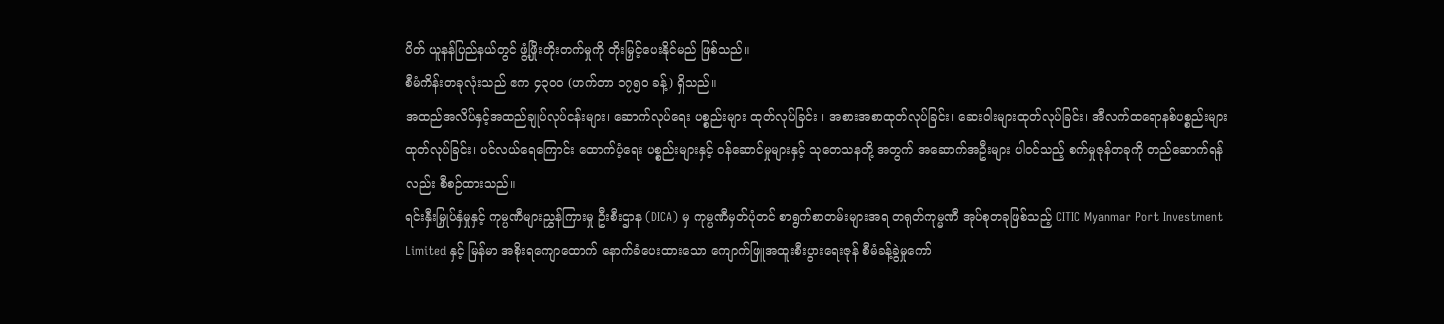ပိတ် ယူနန်ပြည်နယ်တွင် ဖွံ့ဖြိုးတိုးတက်မှုကို တိုးမြှင့်ပေးနိုင်မည် ဖြစ်သည်။
စီမံကိန်းတခုလုံးသည် ဧက ၄၃၀၀ (ဟက်တာ ၁၇၅၀ ခန့်) ရှိသည်။
အထည်အလိပ်နှင့်အထည်ချုပ်လုပ်ငန်းများ၊ ဆောက်လုပ်ရေး ပစ္စည်းများ ထုတ်လုပ်ခြင်း ၊ အစားအစာထုတ်လုပ်ခြင်း၊ ဆေးဝါးများထုတ်လုပ်ခြင်း၊ အီလက်ထရောနစ်ပစ္စည်းများထုတ်လုပ်ခြင်း၊ ပင်လယ်ရေကြောင်း ထောက်ပံ့ရေး ပစ္စည်းများနှင့် ဝန်ဆောင်မှုများနှင့် သုတေသနတို့ အတွက် အဆောက်အဦးများ ပါဝင်သည့် စက်မှုဇုန်တခုကို တည်ဆောက်ရန်လည်း စီစဉ်ထားသည်။
ရင်းနှီးမြှုပ်နှံမှုနှင့် ကုမ္ပဏီများညွှန်ကြားမှု ဦးစီးဌာန (DICA) မှ ကုမ္ပဏီမှတ်ပုံတင် စာရွက်စာတမ်းများအရ တရုတ်ကုမ္မဏီ အုပ်စုတခုဖြစ်သည့် CITIC Myanmar Port Investment Limited နှင့် မြန်မာ အစိုးရကျောထောက် နောက်ခံပေးထားသော ကျောက်ဖြူအထူးစီးပွားရေးဇုန် စီမံခန့်ခွဲမှုကော်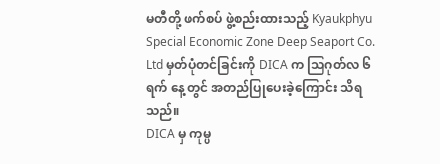မတီတို့ ဖက်စပ် ဖွဲ့စည်းထားသည့် Kyaukphyu Special Economic Zone Deep Seaport Co. Ltd မှတ်ပုံတင်ခြင်းကို DICA က သြဂုတ်လ ၆ ရက် နေ့တွင် အတည်ပြုပေးခဲ့ကြောင်း သိရသည်။
DICA မှ ကုမ္ပ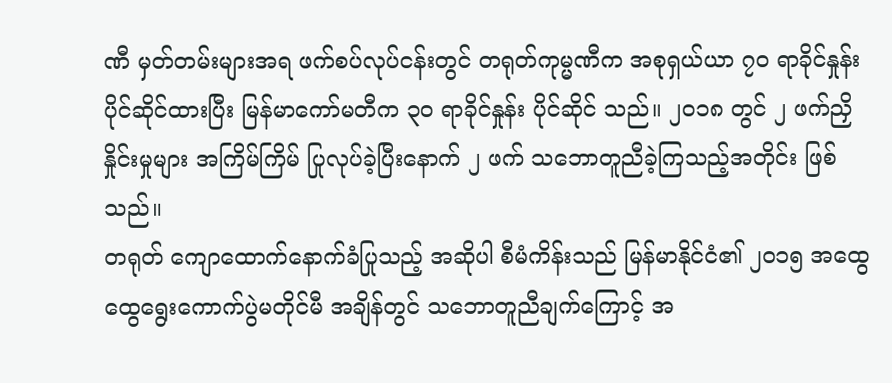ဏီ မှတ်တမ်းများအရ ဖက်စပ်လုပ်ငန်းတွင် တရုတ်ကုမ္မဏီက အစုရှယ်ယာ ၇၀ ရာခိုင်နှုန်း ပိုင်ဆိုင်ထားပြီး မြန်မာကော်မတီက ၃၀ ရာခိုင်နှုန်း ပိုင်ဆိုင် သည်။ ၂၀၁၈ တွင် ၂ ဖက်ညှိနှိုင်းမှုများ အကြိမ်ကြိမ် ပြုလုပ်ခဲ့ပြီးနောက် ၂ ဖက် သဘောတူညီခဲ့ကြသည့်အတိုင်း ဖြစ်သည်။
တရုတ် ကျောထောက်နောက်ခံပြုသည့် အဆိုပါ စီမံကိန်းသည် မြန်မာနိုင်ငံ၏ ၂၀၁၅ အထွေထွေရွေးကောက်ပွဲမတိုင်မီ အချိန်တွင် သဘောတူညီချက်ကြောင့် အ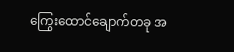ကြွေးထောင်ချောက်တခု အ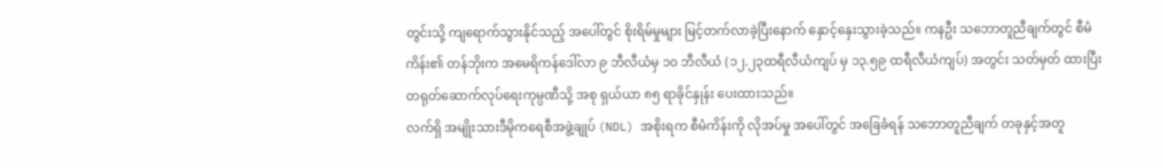တွင်းသို့ ကျရောက်သွားနိုင်သည့် အပေါ်တွင် စိုးရိမ်မှုများ မြင့်တက်လာခဲ့ပြီးနောက် နှောင့်နှေးသွားခဲ့သည်။ ကနဦး သဘောတူညီချက်တွင် စီမံကိန်း၏ တန်ဘိုးက အမေရိကန်ဒေါ်လာ ၉ ဘီလီယံမှ ၁၀ ဘီလီယံ (၁၂.၂၃ထရီလီယံကျပ် မှ ၁၃.၅၉ ထရီလီယံကျပ်) အတွင်း သတ်မှတ် ထားပြီး တရုတ်ဆောက်လုပ်ရေးကုမ္ပဏီသို့ အစု ရှယ်ယာ ၈၅ ရာခိုင်နှုန်း ပေးထားသည်။
လက်ရှိ အမျိုးသားဒီမိုကရေစီအဖွဲ့ချုပ် (NDL) အစိုးရက စီမံကိန်းကို လိုအပ်မှု အပေါ်တွင် အခြေခံရန် သဘောတူညီချက် တခုနှင့်အတူ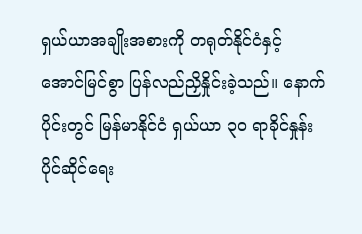ရှယ်ယာအချိုးအစားကို တရုတ်နိုင်ငံနှင့် အောင်မြင်စွာ ပြန်လည်ညှိနှိုင်းခဲ့သည်။ နောက်ပိုင်းတွင် မြန်မာနိုင်ငံ ရှယ်ယာ ၃၀ ရာခိုင်နှုန်း ပိုင်ဆိုင်ရေး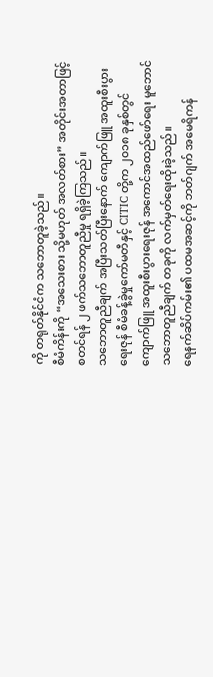ကို တရုတ်နိုင်ငံက သဘောတူခဲ့သည်။
စီမံကိန်းကို “အသေးစား သို့မဟုတ် အလတ်စား” အတိုင်းအတာဖြင့် စတင်ရန် ၂ ဖက်သဘောတူညီမှု ရရှိခဲ့ကြသည်။
သဘောတူညီချက် အပြီးသတ်ပြီးနောက် ကျောက်ဖြူ အထူးစီးပွားရေးဇုန် စီမံခန့်ခွဲမှုကော်မတီနှင့် CITIC တို့က ၂၀၁၈ ခုနှစ်တွင် ကျောက်ဖြူ အထူးစီးပွားရေးဇုန် အကောင်အထည်ဖော်ရေး မူဘောင်သဘောတူညီချက် တခုကို လက်မှတ်ရေးထိုးခဲ့သည်။
ရေနက်ဆိပ်ကမ်း၏ ပထမအဆင့်ကို ဘတ်ဂျက် အမေရိကန်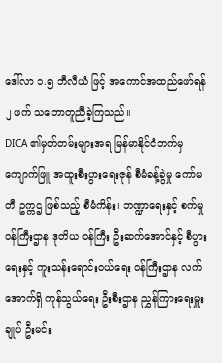ဒေါ်လာ ၁.၅ ဘီလီယံ ဖြင့် အကောင်အထည်ဖော်ရန် ၂ ဖက် သဘောတူညီခဲ့ကြသည်။
DICA ၏မှတ်တမ်းများအရ မြန်မာနိုင်ငံဘက်မှ ကျောက်ဖြူ အထူးစီးပွားရေးဇုန် စီမံခန့်ခွဲမှု ကော်မတီ ဥက္ကဌ ဖြစ်သည့် စီမံကိန်း၊ ဘဏ္ဍာရေးနှင့် စက်မှုဝန်ကြီးဌာန ဒုတိယ ဝန်ကြီး ဦးဆက်အောင်နှင့် စီပွားရေးနှင့် ကူးသန်းရောင်းဝယ်ရေး ဝန်ကြီးဌာန လက်အောက်ရှိ ကုန်သွယ်ရေး ဦးစီးဌာန ညွှန်ကြားရေးမှူးချုပ် ဦးမင်း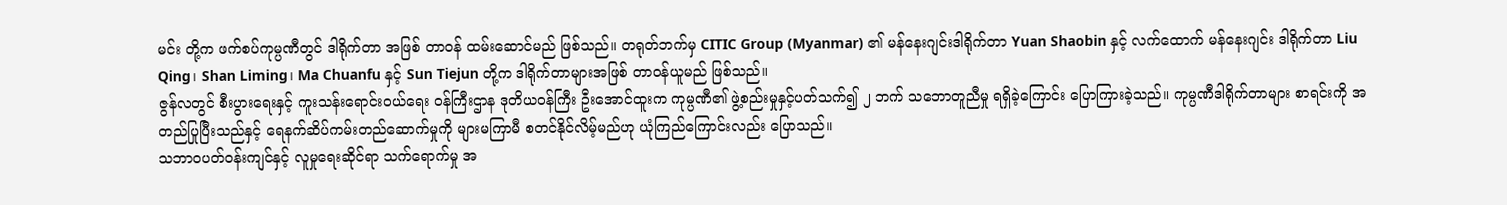မင်း တို့က ဖက်စပ်ကုမ္ပဏီတွင် ဒါရိုက်တာ အဖြစ် တာဝန် ထမ်းဆောင်မည် ဖြစ်သည်။ တရုတ်ဘက်မှ CITIC Group (Myanmar) ၏ မန်နေးဂျင်းဒါရိုက်တာ Yuan Shaobin နှင့် လက်ထောက် မန်နေးဂျင်း ဒါရိုက်တာ Liu Qing၊ Shan Liming၊ Ma Chuanfu နှင့် Sun Tiejun တို့က ဒါရိုက်တာများအဖြစ် တာဝန်ယူမည် ဖြစ်သည်။
ဇွန်လတွင် စီးပွားရေးနှင့် ကူးသန်းရောင်းဝယ်ရေး ဝန်ကြီးဌာန ဒုတိယဝန်ကြီး ဦးအောင်ထူးက ကုမ္ပဏီ၏ ဖွဲ့စည်းမှုနှင့်ပတ်သက်၍ ၂ ဘက် သဘောတူညီမှု ရရှိခဲ့ကြောင်း ပြောကြားခဲ့သည်။ ကုမ္ပဏီဒါရိုက်တာများ စာရင်းကို အတည်ပြုပြီးသည်နှင့် ရေနက်ဆိပ်ကမ်းတည်ဆောက်မှုကို များမကြာမီ စတင်နိုင်လိမ့်မည်ဟု ယုံကြည်ကြောင်းလည်း ပြောသည်။
သဘာဝပတ်ဝန်းကျင်နှင့် လူမှုရေးဆိုင်ရာ သက်ရောက်မှု အ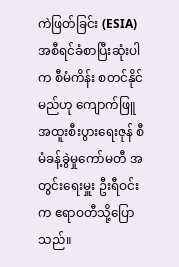ကဲဖြတ်ခြင်း (ESIA) အစီရင်ခံစာပြီးဆုံးပါက စီမံကိန်း စတင်နိုင်မည်ဟု ကျောက်ဖြူ အထူးစီးပွားရေးဇုန် စီမံခန့်ခွဲမှုကော်မတီ အတွင်းရေးမှူး ဦးရီဝင်းက ဧရာဝတီသို့ပြောသည်။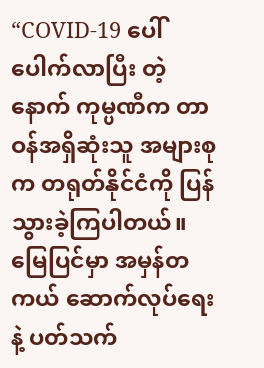“COVID-19 ပေါ်ပေါက်လာပြီး တဲ့နောက် ကုမ္ပဏီက တာဝန်အရှိဆုံးသူ အများစုက တရုတ်နိုင်ငံကို ပြန်သွားခဲ့ကြပါတယ်။ မြေပြင်မှာ အမှန်တကယ် ဆောက်လုပ်ရေးနဲ့ ပတ်သက်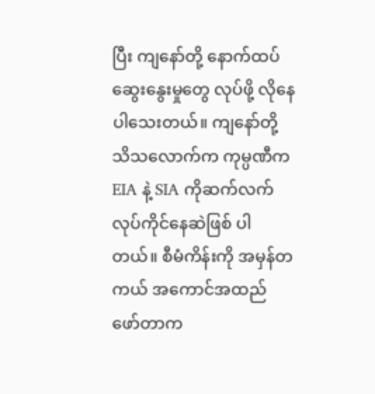ပြီး ကျနော်တို့ နောက်ထပ် ဆွေးနွေးမှုတွေ လုပ်ဖို့ လိုနေပါသေးတယ်။ ကျနော်တို့ သိသလောက်က ကုမ္ပဏီက EIA နဲ့ SIA ကိုဆက်လက် လုပ်ကိုင်နေဆဲဖြစ် ပါတယ်။ စီမံကိန်းကို အမှန်တကယ် အကောင်အထည် ဖော်တာက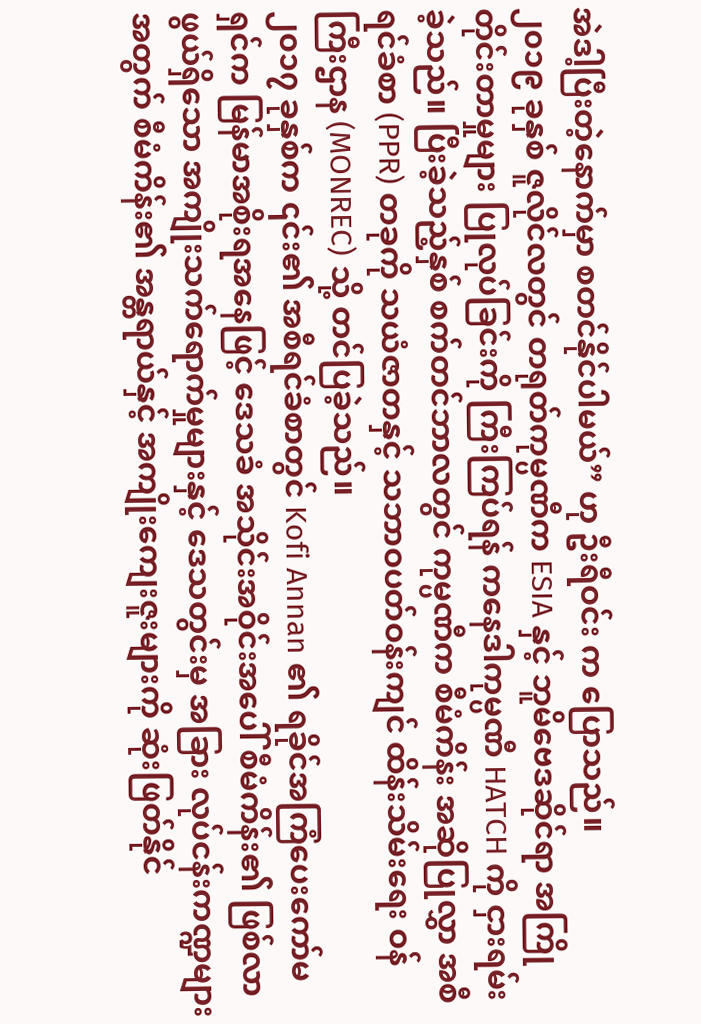အဲဒါ့ပြီးတဲ့နောက်မှာ စတင်နိုင်ပါမယ်” ဟု ဦးရီဝင်း က ပြောသည်။
၂၀၁၉ ခုနှစ် ဇူလိုင်လတွင် တရုတ်ကုမ္ပဏီက ESIA နှင့် ဘူမိဗေဒဆိုင်ရာ အကြိုတိုင်းတာမှုများ ပြုလုပ်ခြင်းကို ကြီးကြပ်ရန် ကနေဒါကုမ္ပဏီ HATCH ကို ငှားရမ်း ခဲ့သည်။ ပြီးခဲ့သည့်နှစ် စက်တင်ဘာလတွင် ကုမ္ပဏီက စီမံကိန်း အဆိုပြုလွှာ အစီရင်ခံစာ (PPR) တခုကို သယံဇာတနှင့် သဘာဝပတ်ဝန်းကျင် ထိန်းသိမ်းရေး ဝန်ကြီးဌာန (MONREC) သို့ တင်ပြခဲ့သည်။
၂၀၁၇ ခုနှစ်က ၎င်း၏ အစီရင်ခံစာတွင် Kofi Annan ၏ ရခိုင်အကြံပေးကော်မရှင်က မြန်မာအစိုးရအနေဖြင့် ဒေသခံ အသိုင်းအဝိုင်းအပေါ် စီမံကိန်း၏ ဖြစ်လာဖွယ်ရှိသော အကျိုးသက်ရောက်မှုများနှင့် ဒေသတွင်းမှ အခြား လုပ်ငန်းကဏ္ဍများအတွက် စီမံကိန်း၏ အန္တရာယ်နှင့် အကျိုးကျေးဇူးများကို ဆုံးဖြတ်နိုင်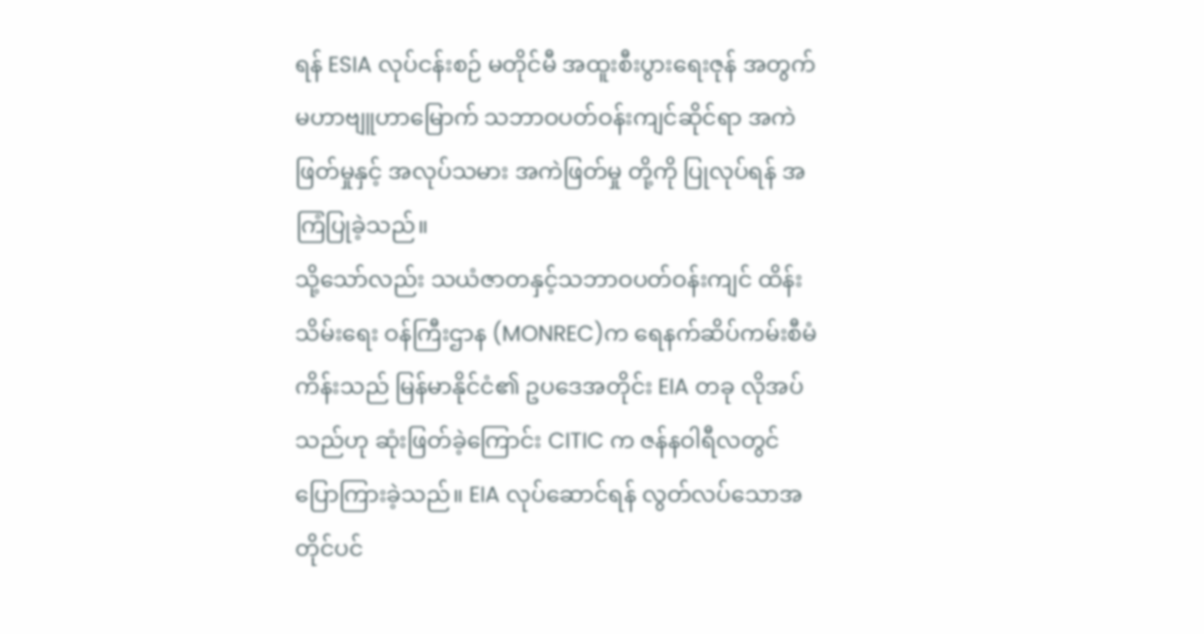ရန် ESIA လုပ်ငန်းစဉ် မတိုင်မီ အထူးစီးပွားရေးဇုန် အတွက် မဟာဗျူဟာမြောက် သဘာဝပတ်ဝန်းကျင်ဆိုင်ရာ အကဲဖြတ်မှုနှင့် အလုပ်သမား အကဲဖြတ်မှု တို့ကို ပြုလုပ်ရန် အကြံပြုခဲ့သည်။
သို့သော်လည်း သယံဇာတနှင့်သဘာဝပတ်ဝန်းကျင် ထိန်းသိမ်းရေး ဝန်ကြီးဌာန (MONREC)က ရေနက်ဆိပ်ကမ်းစီမံကိန်းသည် မြန်မာနိုင်ငံ၏ ဥပဒေအတိုင်း EIA တခု လိုအပ်သည်ဟု ဆုံးဖြတ်ခဲ့ကြောင်း CITIC က ဇန်နဝါရီလတွင် ပြောကြားခဲ့သည်။ EIA လုပ်ဆောင်ရန် လွတ်လပ်သောအတိုင်ပင်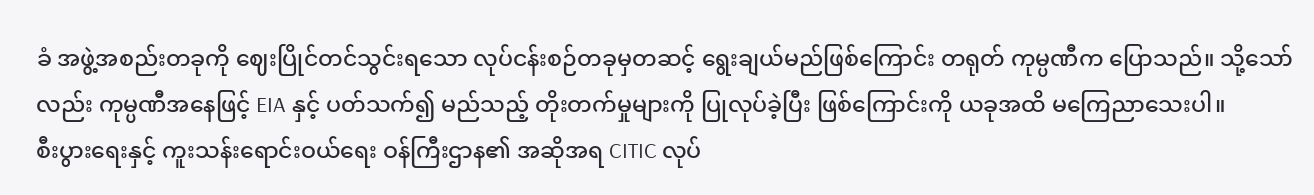ခံ အဖွဲ့အစည်းတခုကို ဈေးပြိုင်တင်သွင်းရသော လုပ်ငန်းစဉ်တခုမှတဆင့် ရွေးချယ်မည်ဖြစ်ကြောင်း တရုတ် ကုမ္ပဏီက ပြောသည်။ သို့သော်လည်း ကုမ္ပဏီအနေဖြင့် EIA နှင့် ပတ်သက်၍ မည်သည့် တိုးတက်မှုများကို ပြုလုပ်ခဲ့ပြီး ဖြစ်ကြောင်းကို ယခုအထိ မကြေညာသေးပါ။
စီးပွားရေးနှင့် ကူးသန်းရောင်းဝယ်ရေး ဝန်ကြီးဌာန၏ အဆိုအရ CITIC လုပ်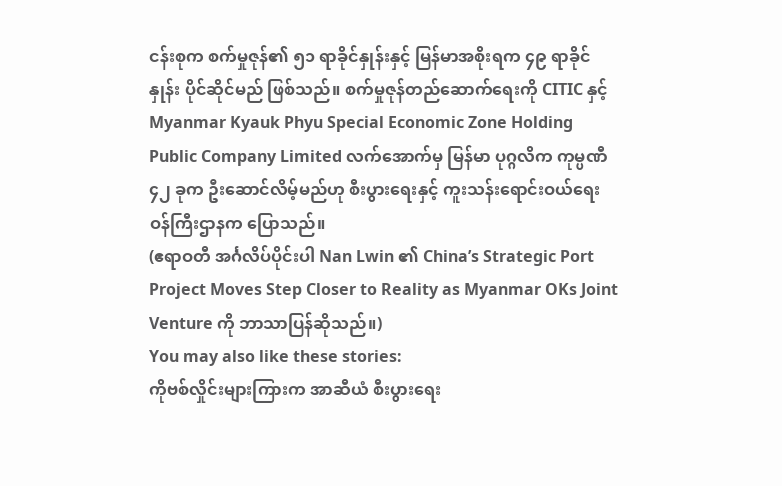ငန်းစုက စက်မှုဇုန်၏ ၅၁ ရာခိုင်နှုန်းနှင့် မြန်မာအစိုးရက ၄၉ ရာခိုင်နှုန်း ပိုင်ဆိုင်မည် ဖြစ်သည်။ စက်မှုဇုန်တည်ဆောက်ရေးကို CITIC နှင့် Myanmar Kyauk Phyu Special Economic Zone Holding Public Company Limited လက်အောက်မှ မြန်မာ ပုဂ္ဂလိက ကုမ္ပဏီ ၄၂ ခုက ဦးဆောင်လိမ့်မည်ဟု စီးပွားရေးနှင့် ကူးသန်းရောင်းဝယ်ရေး ဝန်ကြီးဌာနက ပြောသည်။
(ဧရာဝတီ အင်္ဂလိပ်ပိုင်းပါ Nan Lwin ၏ China’s Strategic Port Project Moves Step Closer to Reality as Myanmar OKs Joint Venture ကို ဘာသာပြန်ဆိုသည်။)
You may also like these stories:
ကိုဗစ်လှိုင်းများကြားက အာဆီယံ စီးပွားရေး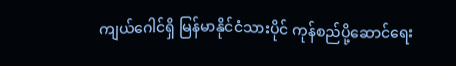ကျယ်ဂေါင်ရှိ မြန်မာနိုင်ငံသားပိုင် ကုန်စည်ပို့ဆောင်ရေး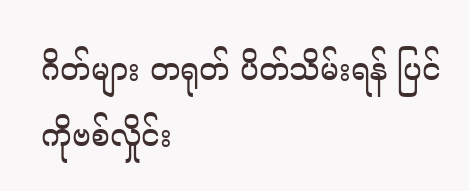ဂိတ်များ တရုတ် ပိတ်သိမ်းရန် ပြင်
ကိုဗစ်လှိုင်း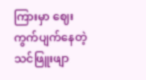ကြားမှာ ဈေးကွက်ပျက်နေတဲ့ သင်ဖြူးဖျာ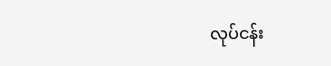လုပ်ငန်း